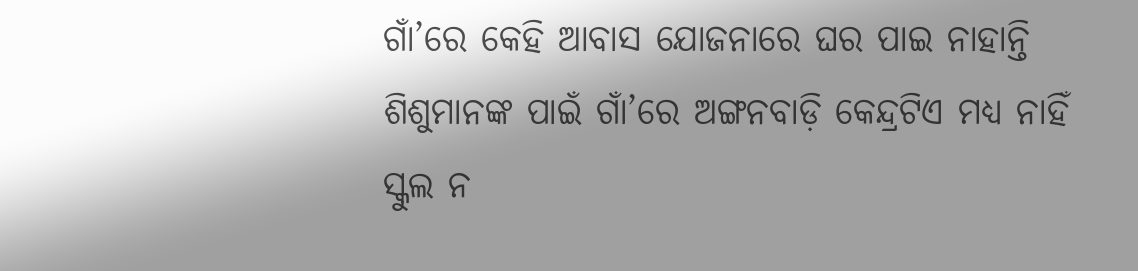ଗାଁ’ରେ କେହି ଆବାସ ଯୋଜନାରେ ଘର ପାଇ ନାହାନ୍ତି
ଶିଶୁମାନଙ୍କ ପାଇଁ ଗାଁ’ରେ ଅଙ୍ଗନବାଡ଼ି କେନ୍ଦ୍ରଟିଏ ମଧ୍ୟ ନାହିଁ
ସ୍କୁଲ ନ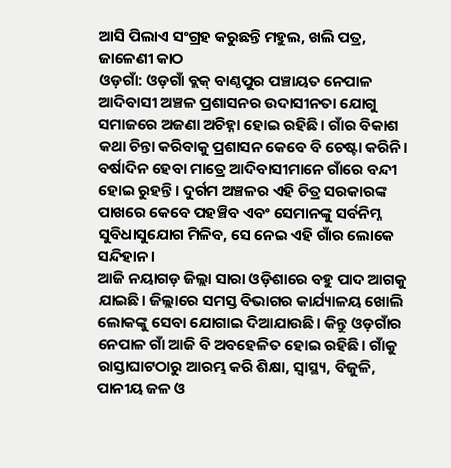ଆସି ପିଲାଏ ସଂଗ୍ରହ କରୁଛନ୍ତି ମହୁଲ, ଖଲି ପତ୍ର, ଜାଳେଣୀ କାଠ
ଓଡ଼ଗାଁ: ଓଡ଼ଗାଁ ବ୍ଲକ୍ ବାଣ୍ଠପୁର ପଞ୍ଚାୟତ ନେପାଳ ଆଦିବାସୀ ଅଞ୍ଚଳ ପ୍ରଶାସନର ଉଦାସୀନତା ଯୋଗୁ ସମାଜରେ ଅଜଣା ଅଚିହ୍ନା ହୋଇ ରହିଛି। ଗାଁର ବିକାଶ କଥା ଚିନ୍ତା କରିବାକୁ ପ୍ରଶାସନ କେବେ ବି ଚେଷ୍ଟା କରିନି। ବର୍ଷାଦିନ ହେବା ମାତ୍ରେ ଆଦିବାସୀମାନେ ଗାଁରେ ବନ୍ଦୀ ହୋଇ ରୁହନ୍ତି। ଦୁର୍ଗମ ଅଞ୍ଚଳର ଏହି ଚିତ୍ର ସରକାରଙ୍କ ପାଖରେ କେବେ ପହଞ୍ଚିବ ଏବଂ ସେମାନଙ୍କୁ ସର୍ବନିମ୍ନ ସୁବିଧାସୁଯୋଗ ମିଳିବ, ସେ ନେଇ ଏହି ଗାଁର ଲୋକେ ସନ୍ଦିହାନ।
ଆଜି ନୟାଗଡ଼ ଜିଲ୍ଲା ସାରା ଓଡ଼ିଶାରେ ବହୁ ପାଦ ଆଗକୁ ଯାଇଛି। ଜିଲ୍ଲାରେ ସମସ୍ତ ବିଭାଗର କାର୍ଯ୍ୟାଳୟ ଖୋଲି ଲୋକଙ୍କୁ ସେବା ଯୋଗାଇ ଦିଆଯାଉଛି। କିନ୍ତୁ ଓଡ଼ଗାଁର ନେପାଳ ଗାଁ ଆଜି ବି ଅବହେଳିତ ହୋଇ ରହିଛି। ଗାଁକୁ ରାସ୍ତାଘାଟଠାରୁ ଆରମ୍ଭ କରି ଶିକ୍ଷା, ସ୍ବାସ୍ଥ୍ୟ, ବିଜୁଳି, ପାନୀୟ ଜଳ ଓ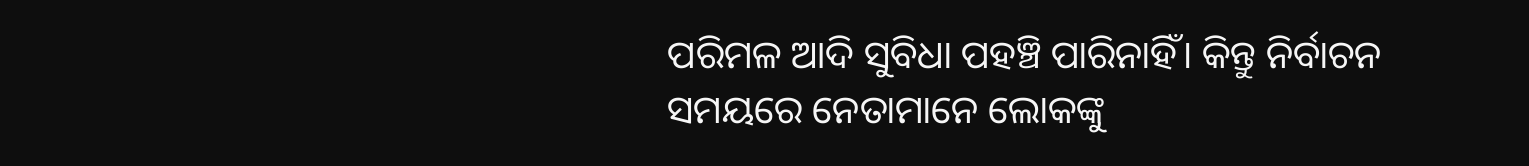ପରିମଳ ଆଦି ସୁବିଧା ପହଞ୍ଚି ପାରିନାହିଁ। କିନ୍ତୁ ନିର୍ବାଚନ ସମୟରେ ନେତାମାନେ ଲୋକଙ୍କୁ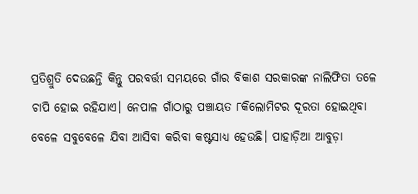ପ୍ରତିଶ୍ରୁତି ଦେଉଛନ୍ତି କିନ୍ତୁ ପରବର୍ତ୍ତୀ ସମୟରେ ଗାଁର ବିକାଶ ସରକାରଙ୍କ ନାଲିଫିତା ତଳେ ଚାପି ହୋଇ ରହିଯାଏ। ନେପାଳ ଗାଁଠାରୁ ପଞ୍ଚାୟତ ୮କିଲୋମିଟର ଦୂରତା ହୋଇଥିବା ବେଳେ ସବୁବେଳେ ଯିବା ଆସିବା କରିବା କଷ୍ଟସାଧ୍ୟ ହେଉଛି। ପାହାଡ଼ିଆ ଆବୁଡ଼ା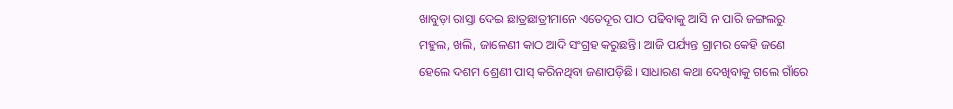ଖାବୁଡ଼ା ରାସ୍ତା ଦେଇ ଛାତ୍ରଛାତ୍ରୀମାନେ ଏତେଦୂର ପାଠ ପଢିବାକୁ ଆସି ନ ପାରି ଜଙ୍ଗଲରୁ ମହୁଲ, ଖଲି, ଜାଳେଣୀ କାଠ ଆଦି ସଂଗ୍ରହ କରୁଛନ୍ତି। ଆଜି ପର୍ଯ୍ୟନ୍ତ ଗ୍ରାମର କେହି ଜଣେ ହେଲେ ଦଶମ ଶ୍ରେଣୀ ପାସ୍ କରିନଥିବା ଜଣାପଡ଼ିଛି। ସାଧାରଣ କଥା ଦେଖିବାକୁ ଗଲେ ଗାଁରେ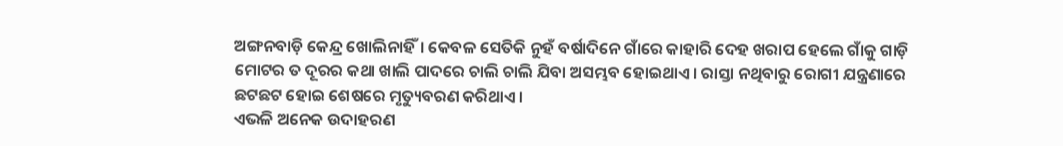ଅଙ୍ଗନବାଡ଼ି କେନ୍ଦ୍ର ଖୋଲିନାହିଁ। କେବଳ ସେତିକି ନୁହଁ ବର୍ଷାଦିନେ ଗାଁରେ କାହାରି ଦେହ ଖରାପ ହେଲେ ଗାଁକୁ ଗାଡ଼ି ମୋଟର ତ ଦୂରର କଥା ଖାଲି ପାଦରେ ଚାଲି ଚାଲି ଯିବା ଅସମ୍ଭବ ହୋଇଥାଏ। ରାସ୍ତା ନଥିବାରୁ ରୋଗୀ ଯନ୍ତ୍ରଣାରେ ଛଟଛଟ ହୋଇ ଶେଷରେ ମୃତ୍ୟୁବରଣ କରିଥାଏ।
ଏଭଳି ଅନେକ ଉଦାହରଣ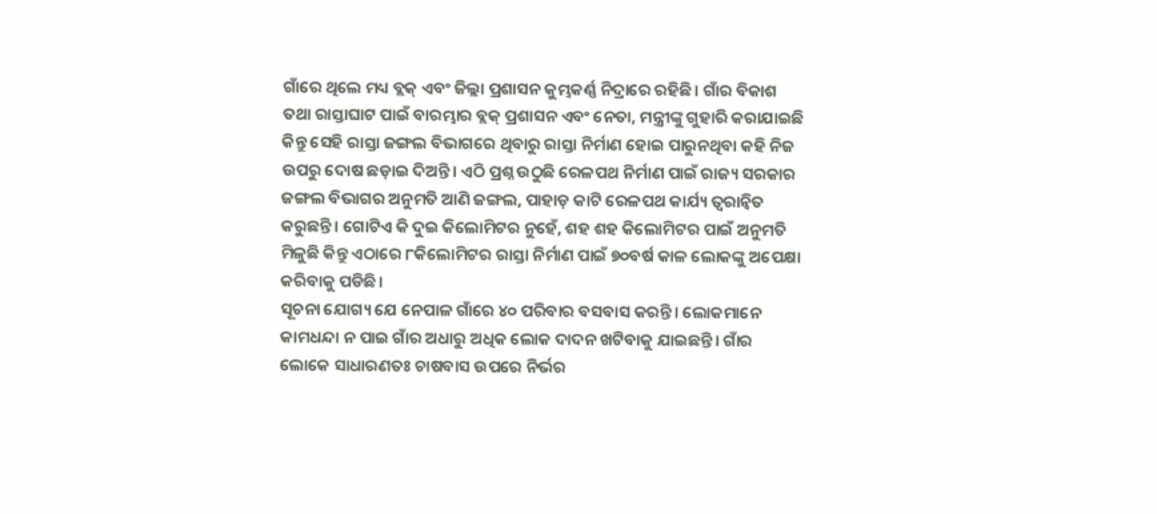ଗାଁରେ ଥିଲେ ମଧ୍ୟ ବ୍ଲକ୍ ଏବଂ ଜିଲ୍ଲା ପ୍ରଶାସନ କୁମ୍ଭକର୍ଣ୍ଣ ନିଦ୍ରାରେ ରହିଛି। ଗାଁର ବିକାଶ ତଥା ରାସ୍ତାଘାଟ ପାଇଁ ବାରମ୍ଭାର ବ୍ଲକ୍ ପ୍ରଶାସନ ଏବଂ ନେତା, ମନ୍ତ୍ରୀଙ୍କୁ ଗୁହାରି କରାଯାଇଛି କିନ୍ତୁ ସେହି ରାସ୍ତା ଜଙ୍ଗଲ ବିଭାଗରେ ଥିବାରୁ ରାସ୍ତା ନିର୍ମାଣ ହୋଇ ପାରୁନଥିବା କହି ନିଜ ଉପରୁ ଦୋଷ ଛଡ଼ାଇ ଦିଅନ୍ତି। ଏଠି ପ୍ରଶ୍ନ ଉଠୁଛି ରେଳପଥ ନିର୍ମାଣ ପାଇଁ ରାଜ୍ୟ ସରକାର ଜଙ୍ଗଲ ବିଭାଗର ଅନୁମତି ଆଣି ଜଙ୍ଗଲ, ପାହାଡ଼ କାଟି ରେଳପଥ କାର୍ଯ୍ୟ ତ୍ବରାନ୍ବିତ କରୁଛନ୍ତି। ଗୋଟିଏ କି ଦୁଇ କିଲୋମିଟର ନୁହେଁ, ଶହ ଶହ କିଲୋମିଟର ପାଇଁ ଅନୁମତି ମିଳୁଛି କିନ୍ତୁ ଏଠାରେ ୮କିଲୋମିଟର ରାସ୍ତା ନିର୍ମାଣ ପାଇଁ ୭୦ବର୍ଷ କାଳ ଲୋକଙ୍କୁ ଅପେକ୍ଷା କରିବାକୁ ପଡିଛି।
ସୂଚନା ଯୋଗ୍ୟ ଯେ ନେପାଳ ଗାଁରେ ୪୦ ପରିବାର ବସବାସ କରନ୍ତି। ଲୋକମାନେ କାମଧନ୍ଦା ନ ପାଇ ଗାଁର ଅଧାରୁ ଅଧିକ ଲୋକ ଦାଦନ ଖଟିବାକୁ ଯାଇଛନ୍ତି। ଗାଁର ଲୋକେ ସାଧାରଣତଃ ଚାଷବାସ ଉପରେ ନିର୍ଭର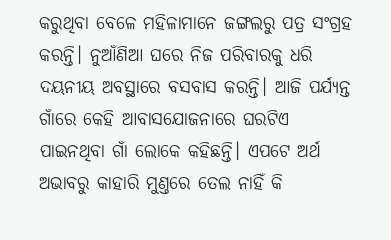କରୁଥିବା ବେଳେ ମହିଳାମାନେ ଜଙ୍ଗଲରୁ ପତ୍ର ସଂଗ୍ରହ କରନ୍ତି। ନୁଆଁଣିଆ ଘରେ ନିଜ ପରିବାରକୁ ଧରି ଦୟନୀୟ ଅବସ୍ଥାରେ ବସବାସ କରନ୍ତି। ଆଜି ପର୍ଯ୍ୟନ୍ତ ଗାଁରେ କେହି ଆବାସଯୋଜନାରେ ଘରଟିଏ ପାଇନଥିବା ଗାଁ ଲୋକେ କହିଛନ୍ତି। ଏପଟେ ଅର୍ଥ ଅଭାବରୁ କାହାରି ମୁଣ୍ତରେ ତେଲ ନାହିଁ କି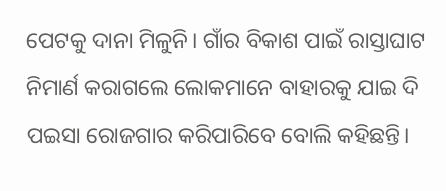ପେଟକୁ ଦାନା ମିଳୁନି। ଗାଁର ବିକାଶ ପାଇଁ ରାସ୍ତାଘାଟ ନିମାର୍ଣ କରାଗଲେ ଲୋକମାନେ ବାହାରକୁ ଯାଇ ଦି ପଇସା ରୋଜଗାର କରିପାରିବେ ବୋଲି କହିଛନ୍ତି।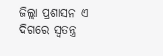ଜିଲ୍ଲା ପ୍ରଶାସନ ଏ ଦିଗରେ ସ୍ବତନ୍ତ୍ର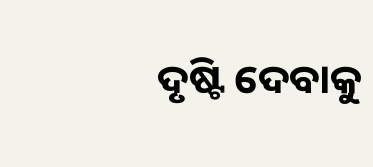ଦୃଷ୍ଟି ଦେବାକୁ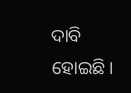ଦାବି ହୋଇଛି।